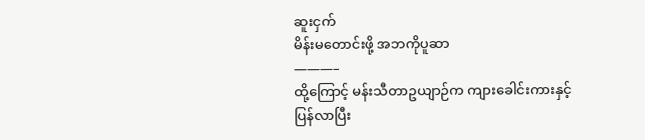ဆူးငှက်
မိန်းမတောင်းဖို့ အဘကိုပူဆာ
———–
ထို့ကြောင့် မန်းသီတာဥယျာဉ်က ကျားခေါင်းကားနှင့် ပြန်လာပြီး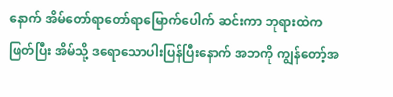နောက် အိမ်တော်ရာတော်ရာမြောက်ပေါက် ဆင်းကာ ဘုရားထဲက ဖြတ်ပြီး အိမ်သို့ ဒရောသောပါးပြန်ပြီးနောက် အဘကို ကျွန်တော့်အ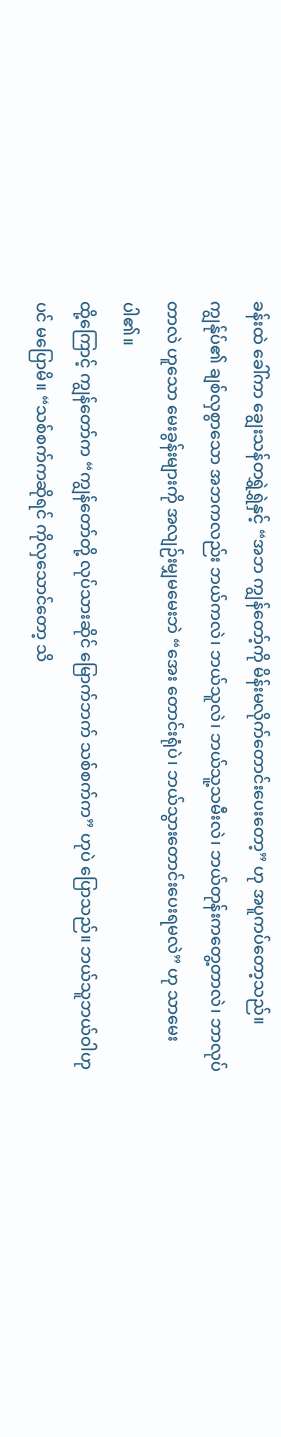ခန်းထဲ ခေါ်ကာ ချွေးသန်တရွှဲရွှဲနှင့် “အဘ ကျွန်တော့်ကို မိန်းမလိုက်တောင်းပေးတော့” ဟု အပူကပ်တော့သည်။ ကျွန်ုပ်၏ ချစ်လှစွာသော အဘကလည်း ဘယ်ကလဲ၊ ဘယ်သူလဲ၊ ဘယ်သူ့သမီးလဲ၊ ဘယ်တုန်းကတွေ့တာလဲ၊ ဘာလုပ်တာလဲ ဟူသော မေးခွန်းများကို အလျဉ်းမျှမမေးဘဲ “အေး တောင်းရုံပဲ၊ ဘယ်သွားတောင်းပေးရမလဲ” ဟု သာမေးပါ၏။
ထို့ကြောင့် ကျွန်တော်က “ကျွန်တော်တို့ လုပ်သားဆိုင် မြောက်ဘက် သစ်စက်က” ဟုပဲ ပြောသည်။ ဘယ်သူဘယ်ဝါဟုပင် မပြောမိ။ “သစ်စက်ကဆိုရင် ကိုလှသောင်တော့ သိ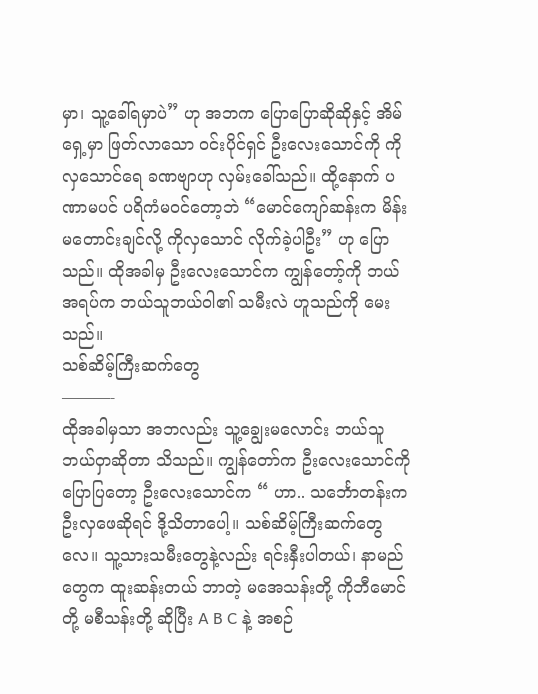မှာ၊ သူ့ခေါ်ရမှာပဲ” ဟု အဘက ပြောပြောဆိုဆိုနှင့် အိမ်ရှေ့မှာ ဖြတ်လာသော ဝင်းပိုင်ရှင် ဦးလေးသောင်ကို ကိုလှသောင်ရေ ခဏဗျာဟု လှမ်းခေါ်သည်။ ထို့နောက် ပဏာမပင် ပရိကံမဝင်တော့ဘဲ “မောင်ကျော်ဆန်းက မိန်းမတောင်းချင်လို့ ကိုလှသောင် လိုက်ခဲ့ပါဦး” ဟု ပြောသည်။ ထိုအခါမှ ဦးလေးသောင်က ကျွန်တော့်ကို ဘယ်အရပ်က ဘယ်သူဘယ်ဝါ၏ သမီးလဲ ဟူသည်ကို မေးသည်။
သစ်ဆိမ့်ကြီးဆက်တွေ
———-
ထိုအခါမှသာ အဘလည်း သူ့ချွေးမလောင်း ဘယ်သူဘယ်ဝှာဆိုတာ သိသည်။ ကျွန်တော်က ဦးလေးသောင်ကို ပြောပြတော့ ဦးလေးသောင်က “ ဟာ.. သင်္ဘောတန်းက ဦးလှဖေဆိုရင် ဒို့သိတာပေါ့။ သစ်ဆိမ့်ကြီးဆက်တွေလေ။ သူ့သားသမီးတွေနဲ့လည်း ရင်းနှီးပါတယ်၊ နာမည်တွေက ထူးဆန်းတယ် ဘာတဲ့ မအေသန်းတို့ ကိုဘီမောင်တို့ မစီသန်းတို့ ဆိုပြီး A B C နဲ့ အစဉ်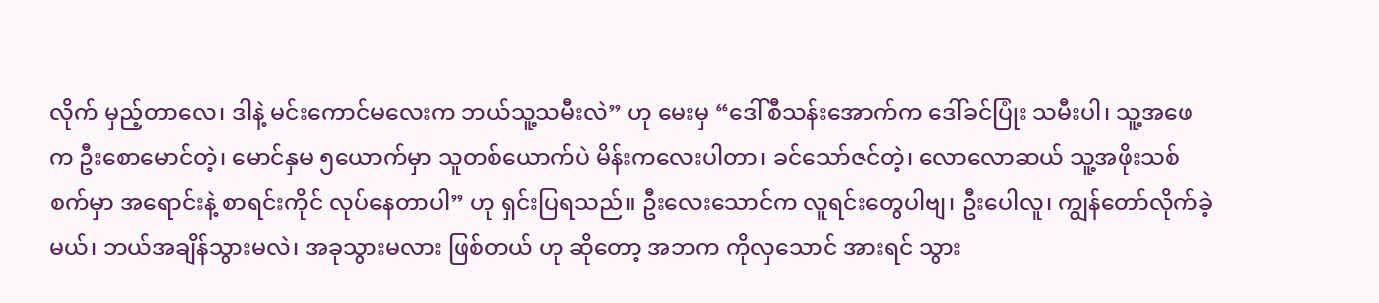လိုက် မှည့်တာလေ၊ ဒါနဲ့ မင်းကောင်မလေးက ဘယ်သူ့သမီးလဲ” ဟု မေးမှ “ဒေါ်စီသန်းအောက်က ဒေါ်ခင်ပြုံး သမီးပါ၊ သူ့အဖေက ဦးစောမောင်တဲ့၊ မောင်နှမ ၅ယောက်မှာ သူတစ်ယောက်ပဲ မိန်းကလေးပါတာ၊ ခင်သော်ဇင်တဲ့၊ လောလောဆယ် သူ့အဖိုးသစ်စက်မှာ အရောင်းနဲ့ စာရင်းကိုင် လုပ်နေတာပါ” ဟု ရှင်းပြရသည်။ ဦးလေးသောင်က လူရင်းတွေပါဗျ၊ ဦးပေါလူ၊ ကျွန်တော်လိုက်ခဲ့မယ်၊ ဘယ်အချိန်သွားမလဲ၊ အခုသွားမလား ဖြစ်တယ် ဟု ဆိုတော့ အဘက ကိုလှသောင် အားရင် သွား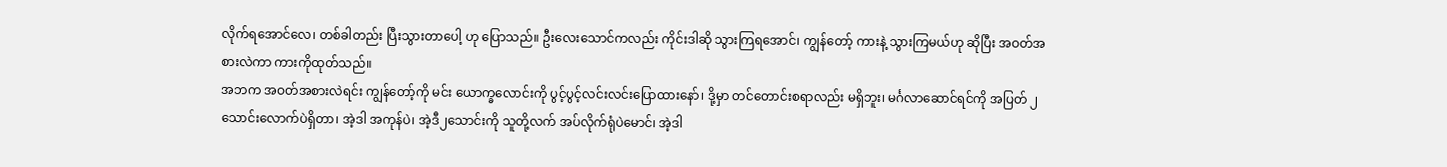လိုက်ရအောင်လေ၊ တစ်ခါတည်း ပြီးသွားတာပေါ့ ဟု ပြောသည်။ ဦးလေးသောင်ကလည်း ကိုင်းဒါဆို သွားကြရအောင်၊ ကျွန်တော့် ကားနဲ့ သွားကြမယ်ဟု ဆိုပြီး အဝတ်အစားလဲကာ ကားကိုထုတ်သည်။
အဘက အဝတ်အစားလဲရင်း ကျွန်တော့်ကို မင်း ယောက္ခလောင်းကို ပွင့်ပွင့်လင်းလင်းပြောထားနော်၊ ဒို့မှာ တင်တောင်းစရာလည်း မရှိဘူး၊ မင်္ဂလာဆောင်ရင်ကို အပြတ် ၂သောင်းလောက်ပဲရှိတာ၊ အဲ့ဒါ အကုန်ပဲ၊ အဲ့ဒီ၂သောင်းကို သူတို့လက် အပ်လိုက်ရုံပဲမောင်၊ အဲ့ဒါ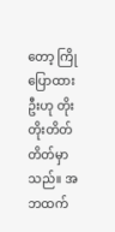တော့ ကြိုပြောထားဦးဟု တိုးတိုးတိတ်တိတ်မှာသည်။ အဘထက်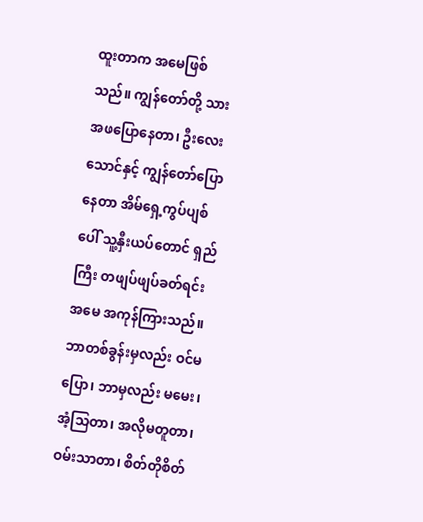ထူးတာက အမေဖြစ်သည်။ ကျွန်တော်တို့ သားအဖပြောနေတာ၊ ဦးလေးသောင်နှင့် ကျွန်တော်ပြောနေတာ အိမ်ရှေ့ကွပ်ပျစ်ပေါ် သူ့နှီးယပ်တောင် ရှည်ကြီး တဖျပ်ဖျပ်ခတ်ရင်း အမေ အကုန်ကြားသည်။ ဘာတစ်ခွန်းမှလည်း ဝင်မပြော၊ ဘာမှလည်း မမေး၊ အံ့သြတာ၊ အလိုမတူတာ၊ ဝမ်းသာတာ၊ စိတ်တိုစိတ်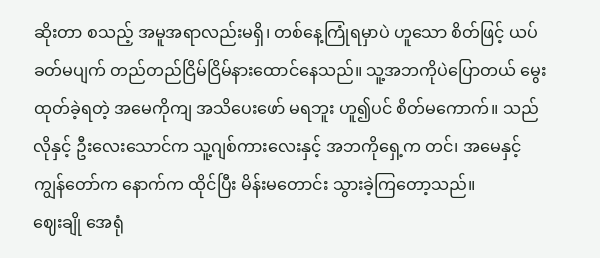ဆိုးတာ စသည့် အမူအရာလည်းမရှိ၊ တစ်နေ့ကြုံရမှာပဲ ဟူသော စိတ်ဖြင့် ယပ်ခတ်မပျက် တည်တည်ငြိမ်ငြိမ်နားထောင်နေသည်။ သူ့အဘကိုပဲပြောတယ် မွေးထုတ်ခဲ့ရတဲ့ အမေကိုကျ အသိပေးဖော် မရဘူး ဟူ၍ပင် စိတ်မကောက်။ သည်လိုနှင့် ဦးလေးသောင်က သူ့ဂျစ်ကားလေးနှင့် အဘကိုရှေ့က တင်၊ အမေနှင့် ကျွန်တော်က နောက်က ထိုင်ပြီး မိန်းမတောင်း သွားခဲ့ကြတော့သည်။
ဈေးချို အေရုံ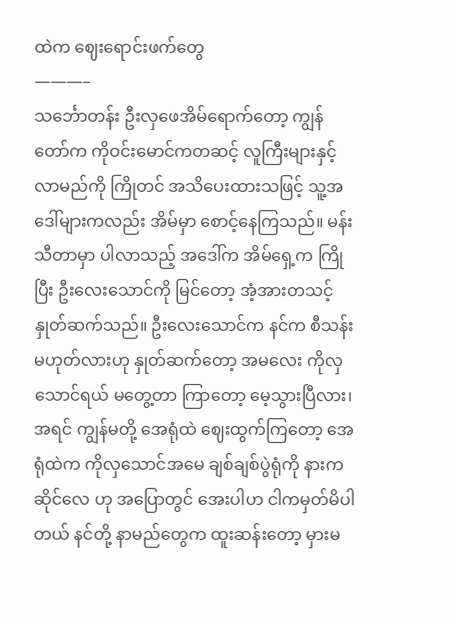ထဲက ဈေးရောင်းဖက်တွေ
———–
သင်္ဘောတန်း ဦးလှဖေအိမ်ရောက်တော့ ကျွန်တော်က ကိုဝင်းမောင်ကတဆင့် လူကြီးများနှင့် လာမည်ကို ကြိုတင် အသိပေးထားသဖြင့် သူ့အဒေါ်များကလည်း အိမ်မှာ စောင့်နေကြသည်။ မန်းသီတာမှာ ပါလာသည့် အဒေါ်က အိမ်ရှေ့က ကြိုပြီး ဦးလေးသောင်ကို မြင်တော့ အံ့အားတသင့် နှုတ်ဆက်သည်။ ဦးလေးသောင်က နင်က စီသန်းမဟုတ်လားဟု နှုတ်ဆက်တော့ အမလေး ကိုလှသောင်ရယ် မတွေ့တာ ကြာတော့ မေ့သွားပြီလား၊ အရင် ကျွန်မတို့ အေရုံထဲ ဈေးထွက်ကြတော့ အေရုံထဲက ကိုလှသောင်အမေ ချစ်ချစ်ပွဲရုံကို နားက ဆိုင်လေ ဟု အပြောတွင် အေးပါဟ ငါကမှတ်မိပါတယ် နင်တို့ နာမည်တွေက ထူးဆန်းတော့ မှားမ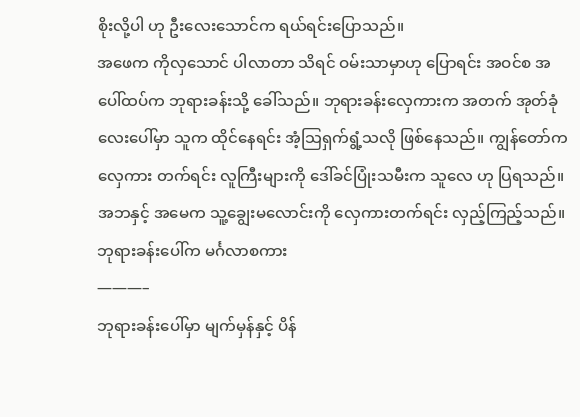စိုးလို့ပါ ဟု ဦးလေးသောင်က ရယ်ရင်းပြောသည်။
အဖေက ကိုလှသောင် ပါလာတာ သိရင် ဝမ်းသာမှာဟု ပြောရင်း အဝင်စ အပေါ်ထပ်က ဘုရားခန်းသို့ ခေါ်သည်။ ဘုရားခန်းလှေကားက အတက် အုတ်ခုံလေးပေါ်မှာ သူက ထိုင်နေရင်း အံ့သြရှက်ရွံ့သလို ဖြစ်နေသည်။ ကျွန်တော်က လှေကား တက်ရင်း လူကြီးများကို ဒေါ်ခင်ပြုံးသမီးက သူလေ ဟု ပြရသည်။ အဘနှင့် အမေက သူ့ချွေးမလောင်းကို လှေကားတက်ရင်း လှည့်ကြည့်သည်။
ဘုရားခန်းပေါ်က မင်္ဂလာစကား
———–
ဘုရားခန်းပေါ်မှာ မျက်မှန်နှင့် ပိန်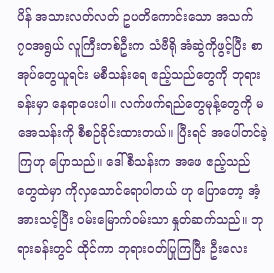ပိန် အသားလတ်လတ် ဥပတိကောင်းသော အသက်၇၀အရွယ် လူကြီးတစ်ဦးက သံဗီရို အံဆွဲကိုဖွင့်ပြီး စာအုပ်တွေယူရင်း မစီသန်းရေ ဧည့်သည်တွေကို ဘုရားခန်းမှာ နေရာပေးပါ။ လက်ဖက်ရည်တွေမုန့်တွေကို မအေသန်းကို စီစဉ်ခိုင်းထားတယ်။ ပြီးရင် အပေါ်တင်ခဲ့ကြဟု ပြောသည်။ ဒေါ်စီသန်းက အဖေ ဧည့်သည်တွေထဲမှာ ကိုလှသောင်ရောပါတယ် ဟု ပြောတော့ အံ့အားသင့်ပြီး ဝမ်းမြောက်ဝမ်းသာ နှုတ်ဆက်သည်။ ဘုရားခန်းတွင် ထိုင်ကာ ဘုရားဝတ်ပြုကြပြီး ဦးလေး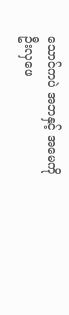သောင်ကပဲ အဘနှင့် အမေကို ဦးလှဖေ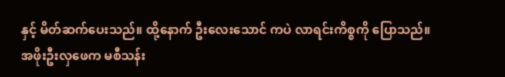နှင့် မိတ်ဆက်ပေးသည်။ ထို့နောက် ဦးလေးသောင် ကပဲ လာရင်းကိစ္စကို ပြောသည်။
အဖိုးဦးလှဖေက မစီသန်း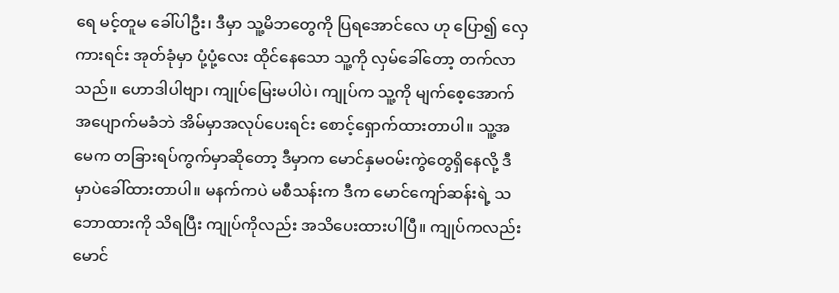ရေ မင့်တူမ ခေါ်ပါဦး၊ ဒီမှာ သူ့မိဘတွေကို ပြရအောင်လေ ဟု ပြော၍ လှေကားရင်း အုတ်ခုံမှာ ပုံ့ပုံ့လေး ထိုင်နေသော သူ့ကို လှမ်ခေါ်တော့ တက်လာသည်။ ဟောဒါပါဗျာ၊ ကျုပ်မြေးမပါပဲ၊ ကျုပ်က သူ့ကို မျက်စေ့အောက် အပျောက်မခံဘဲ အိမ်မှာအလုပ်ပေးရင်း စောင့်ရှောက်ထားတာပါ။ သူ့အမေက တခြားရပ်ကွက်မှာဆိုတော့ ဒီမှာက မောင်နှမဝမ်းကွဲတွေရှိနေလို့ ဒီမှာပဲခေါ်ထားတာပါ။ မနက်ကပဲ မစီသန်းက ဒီက မောင်ကျော်ဆန်းရဲ့ သဘောထားကို သိရပြီး ကျုပ်ကိုလည်း အသိပေးထားပါပြီ။ ကျုပ်ကလည်း မောင်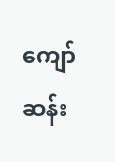ကျော်ဆန်း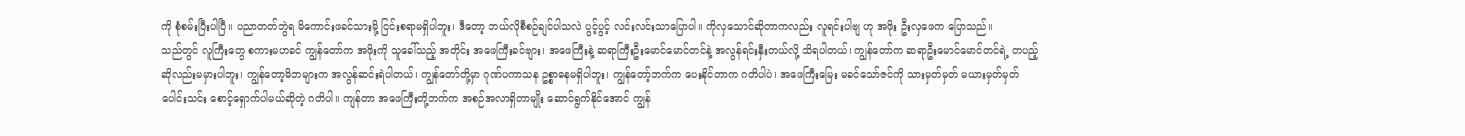ကို စုံစမ်းပြီးပါပြီ။ ပညာတတ်ဘွဲရ မိကောင်းဖခင်သားမို့ ငြင်းစရာမရှိပါဘူး၊ ဒီတော့ ဘယ်လိုစီစဉ်ချင်ပါသလဲ ပွင့်ပွင့် လင်းလင်းသာပြောပါ။ ကိုလှသောင်ဆိုတာကလည်း လူရင်းပါဗျ ဟု အဖိုး ဦးလှဖေက ပြောသည်။
သည်တွင် လူကြီးတွေ စကားမဟခင် ကျွန်တော်က အဖိုးကို သူခေါ်သည့် အတိုင်း အဖေကြီးခင်ဗျား၊ အဖေကြီးနဲ့ ဆရာကြီးဦးမောင်မောင်တင်နဲ့ အလွန်ရင်းနှီးတယ်လို့ သိရပါတယ်၊ ကျွန်တော်က ဆရာဦးမောင်မောင်တင်ရဲ့ တပည့်ဆိုလည်းမမှားပါဘူး၊ ကျွန်တော့မိဘများက အလွန်ဆင်းရဲပါတယ်၊ ကျွန်တော်တို့မှာ ဂုဏ်ပကာသန ဥစ္စာဓနမရှိပါဘူး၊ ကျွန်တော့်ဘက်က ပေးနိုင်တာက ဂတိပါပဲ၊ အဖေကြီးမြေး မခင်သော်ဇင်ကို သားမှတ်မှတ် မယားမှတ်မှတ် ပေါင်းသင်း စောင့်ရှောက်ပါမယ်ဆိုတဲ့ ဂတိပါ။ ကျန်တာ အဖေကြီးတို့ဘက်က အစဉ်အလာရှိတာမျိုး ဆောင်ရွက်နိုင်အောင် ကျွန်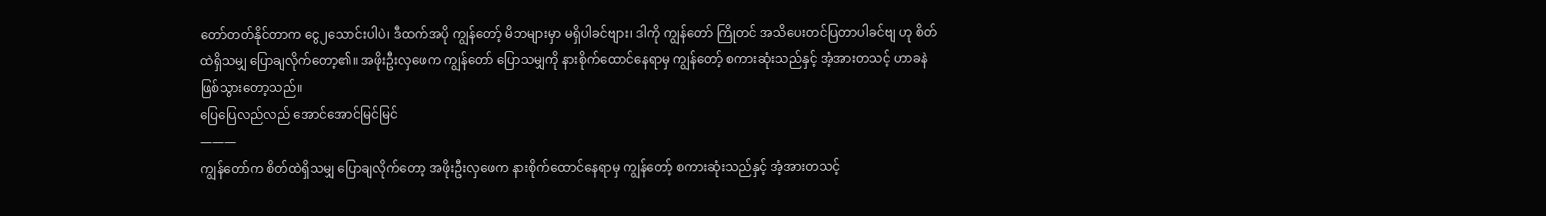တော်တတ်နိုင်တာက ငွေ၂သောင်းပါပဲ၊ ဒီထက်အပို ကျွန်တော့် မိဘများမှာ မရှိပါခင်ဗျား၊ ဒါကို ကျွန်တော် ကြိုတင် အသိပေးတင်ပြတာပါခင်ဗျ ဟု စိတ်ထဲရှိသမျှ ပြောချလိုက်တော့၏။ အဖိုးဦးလှဖေက ကျွန်တော် ပြောသမျှကို နားစိုက်ထောင်နေရာမှ ကျွန်တော့် စကားဆုံးသည်နှင့် အံ့အားတသင့် ဟာခနဲဖြစ်သွားတော့သည်။
ပြေပြေလည်လည် အောင်အောင်မြင်မြင်
———
ကျွန်တော်က စိတ်ထဲရှိသမျှ ပြောချလိုက်တော့ အဖိုးဦးလှဖေက နားစိုက်ထောင်နေရာမှ ကျွန်တော့် စကားဆုံးသည်နှင့် အံ့အားတသင့်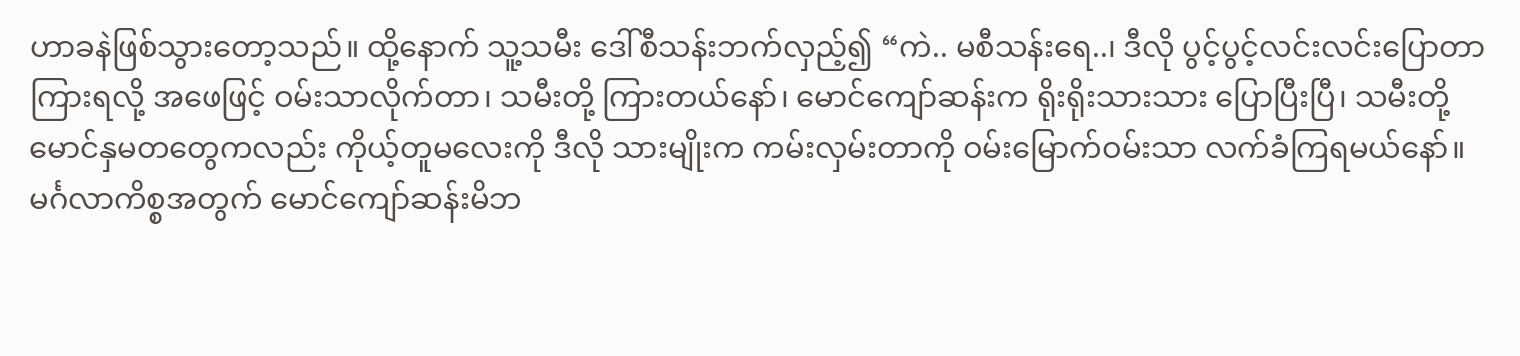ဟာခနဲဖြစ်သွားတော့သည်။ ထို့နောက် သူ့သမီး ဒေါ်စီသန်းဘက်လှည့်၍ “ကဲ.. မစီသန်းရေ..၊ ဒီလို ပွင့်ပွင့်လင်းလင်းပြောတာ ကြားရလို့ အဖေဖြင့် ဝမ်းသာလိုက်တာ၊ သမီးတို့ ကြားတယ်နော်၊ မောင်ကျော်ဆန်းက ရိုးရိုးသားသား ပြောပြီးပြီ၊ သမီးတို့ မောင်နှမတတွေကလည်း ကိုယ့်တူမလေးကို ဒီလို သားမျိုးက ကမ်းလှမ်းတာကို ဝမ်းမြောက်ဝမ်းသာ လက်ခံကြရမယ်နော်။ မင်္ဂလာကိစ္စအတွက် မောင်ကျော်ဆန်းမိဘ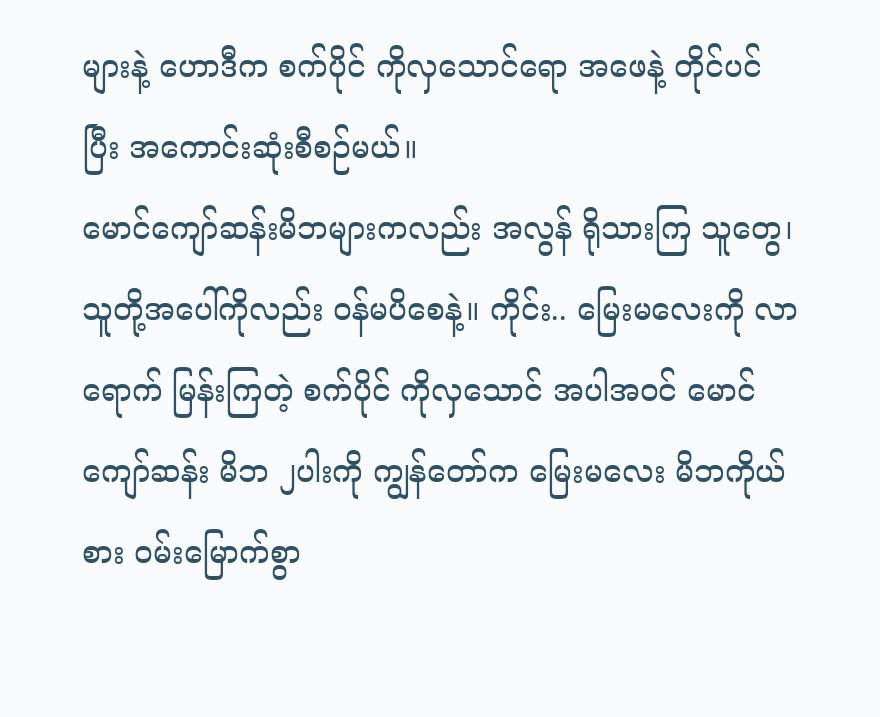များနဲ့ ဟောဒီက စက်ပိုင် ကိုလှသောင်ရော အဖေနဲ့ တိုင်ပင်ပြီး အကောင်းဆုံးစီစဉ်မယ်။
မောင်ကျော်ဆန်းမိဘများကလည်း အလွန် ရိုသားကြ သူတွေ၊ သူတို့အပေါ်ကိုလည်း ဝန်မပိစေနဲ့။ ကိုင်း.. မြေးမလေးကို လာရောက် မြန်းကြတဲ့ စက်ပိုင် ကိုလှသောင် အပါအဝင် မောင်ကျော်ဆန်း မိဘ ၂ပါးကို ကျွန်တော်က မြေးမလေး မိဘကိုယ်စား ဝမ်းမြောက်စွာ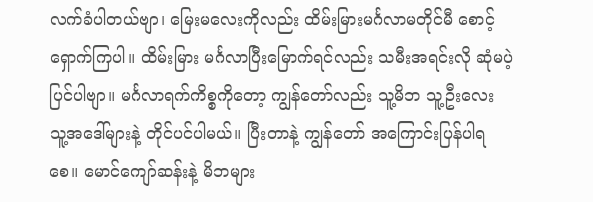လက်ခံပါတယ်ဗျာ၊ မြေးမလေးကိုလည်း ထိမ်းမြားမင်္ဂလာမတိုင်မီ စောင့်ရှောက်ကြပါ။ ထိမ်းမြား မင်္ဂလာပြီးမြောက်ရင်လည်း သမီးအရင်းလို ဆုံမပဲ့ပြင်ပါဗျာ။ မင်္ဂလာရက်ကိစ္စကိုတော့ ကျွန်တော်လည်း သူ့မိဘ သူ့ဦးလေး သူ့အဒေါ်များနဲ့ တိုင်ပင်ပါမယ်။ ပြီးတာနဲ့ ကျွန်တော် အကြောင်းပြန်ပါရစေ။ မောင်ကျော်ဆန်းနဲ့ မိဘများ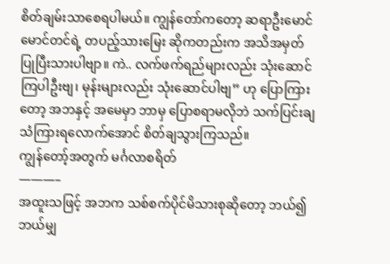စိတ်ချမ်းသာစေရပါမယ်။ ကျွန်တော်ကတော့ ဆရာဦးမောင်မောင်တင်ရဲ့ တပည့်သားမြေး ဆိုကတည်းက အသိအမှတ် ပြုပြီးသားပါဗျာ။ ကဲ.. လက်ဖက်ရည်များလည်း သုံးဆောင်ကြပါဦးဗျ၊ မုန်းများလည်း သုံးဆောင်ပါဗျ” ဟု ပြောကြားတော့ အဘနှင့် အမေမှာ ဘာမှ ပြောစရာမလိုဘဲ သက်ပြင်းချသံကြားရလောက်အောင် စိတ်ချသွားကြသည်။
ကျွန်တော့်အတွက် မင်္ဂလာစရိတ်
———–
အထူးသဖြင့် အဘက သစ်စက်ပိုင်မိသားစုဆိုတော့ ဘယ်၍ဘယ်မျှ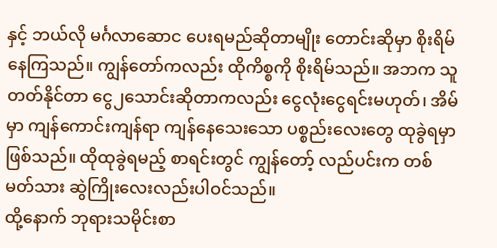နှင့် ဘယ်လို မင်္ဂလာဆောင ပေးရမည်ဆိုတာမျိုး တောင်းဆိုမှာ စိုးရိမ်နေကြသည်။ ကျွန်တော်ကလည်း ထိုကိစ္စကို စိုးရိမ်သည်။ အဘက သူတတ်နိုင်တာ ငွေ၂သောင်းဆိုတာကလည်း ငွေလုံးငွေရင်းမဟုတ်၊ အိမ်မှာ ကျန်ကောင်းကျန်ရာ ကျန်နေသေးသော ပစ္စည်းလေးတွေ ထုခွဲရမှာ ဖြစ်သည်။ ထိုထုခွဲရမည့် စာရင်းတွင် ကျွန်တော့် လည်ပင်းက တစ်မတ်သား ဆွဲကြိုးလေးလည်းပါဝင်သည်။
ထို့နောက် ဘုရားသမိုင်းစာ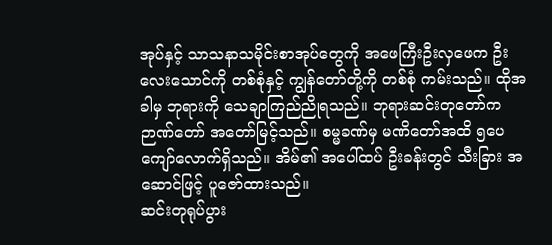အုပ်နှင့် သာသနာသမိုင်းစာအုပ်တွေကို အဖေကြီးဦးလှဖေက ဦးလေးသောင်ကို တစ်စုံနှင့် ကျွန်တော်တို့ကို တစ်စုံ ကမ်းသည်။ ထိုအခါမှ ဘုရားကို သေချာကြည်ညိုရသည်။ ဘုရားဆင်းတုတော်က ဉာဏ်တော် အတော်မြင့်သည်။ စမ္မခဏ်မှ မဏိတော်အထိ ၅ပေကျော်လောက်ရှိသည်။ အိမ်၏ အပေါ်ထပ် ဦးခန်းတွင် သီးခြား အဆောင်ဖြင့် ပူဇော်ထားသည်။
ဆင်းတုရုပ်ပွား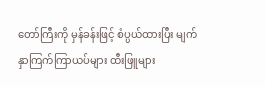တော်ကြီးကို မှန်ခန်းဖြင့် စံပ္ပယ်ထားပြီး မျက်နှာကြက်ကြာယပ်များ ထီးဖြူများ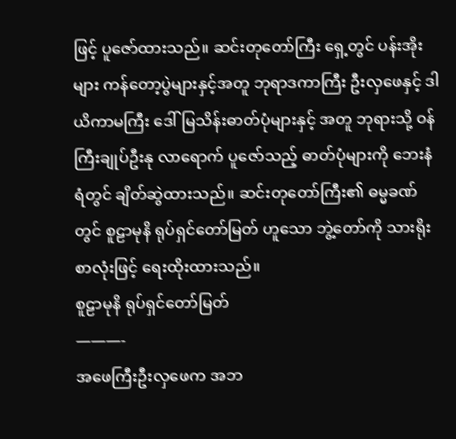ဖြင့် ပူဇော်ထားသည်။ ဆင်းတုတော်ကြီး ရှေ့တွင် ပန်းအိုးများ ကန်တော့ပွဲများနှင့်အတူ ဘုရာဒကာကြီး ဦးလှဖေနှင့် ဒါယိကာမကြီး ဒေါ်မြသိန်းဓာတ်ပုံများနှင့် အတူ ဘုရားသို့ ဝန်ကြီးချုပ်ဦးနု လာရောက် ပူဇော်သည့် ဓာတ်ပုံများကို ဘေးနံရံတွင် ချိတ်ဆွဲထားသည်။ ဆင်းတုတော်ကြီး၏ ဓမ္မခဏ်တွင် စူဠာမုနိ ရုပ်ရှင်တော်မြတ် ဟူသော ဘွဲ့တော်ကို သားရိုးစာလုံးဖြင့် ရေးထိုးထားသည်။
စူဠာမုနိ ရုပ်ရှင်တော်မြတ်
———-
အဖေကြီးဦးလှဖေက အဘ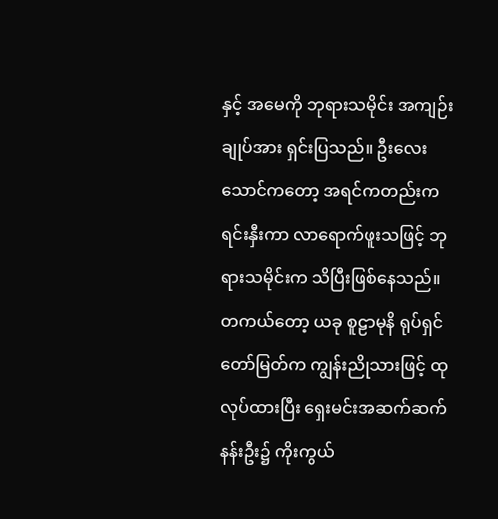နှင့် အမေကို ဘုရားသမိုင်း အကျဉ်းချုပ်အား ရှင်းပြသည်။ ဦးလေးသောင်ကတော့ အရင်ကတည်းက ရင်းနှီးကာ လာရောက်ဖူးသဖြင့် ဘုရားသမိုင်းက သိပြီးဖြစ်နေသည်။ တကယ်တော့ ယခု စူဠာမုနိ ရုပ်ရှင်တော်မြတ်က ကျွန်းညိုသားဖြင့် ထုလုပ်ထားပြီး ရှေးမင်းအဆက်ဆက် နန်းဦး၌ ကိုးကွယ်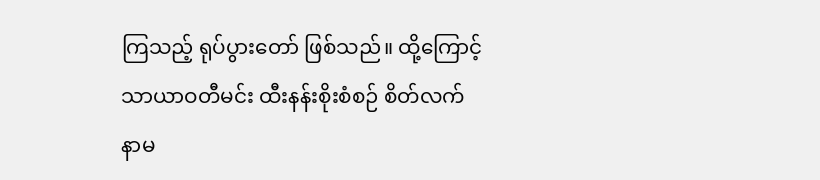ကြသည့် ရုပ်ပွားတော် ဖြစ်သည်။ ထို့ကြောင့် သာယာဝတီမင်း ထီးနန်းစိုးစံစဉ် စိတ်လက် နာမ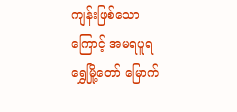ကျန်းဖြစ်သောကြောင့် အမရပူရ ရွှေမြို့တော် မြောက်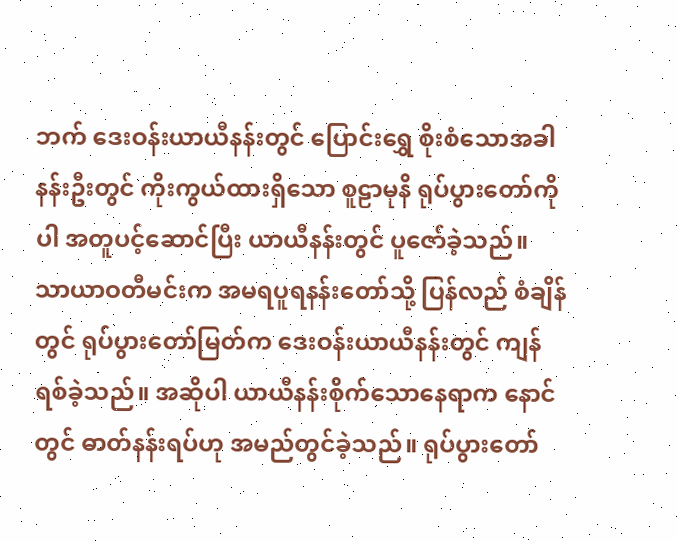ဘက် ဒေးဝန်းယာယီနန်းတွင် ပြောင်းရွှေ စိုးစံသောအခါ နန်းဦးတွင် ကိုးကွယ်ထားရှိသော စူဠာမုနိ ရုပ်ပွားတော်ကိုပါ အတူပင့်ဆောင်ပြီး ယာယီနန်းတွင် ပူဇော်ခဲ့သည်။ သာယာဝတီမင်းက အမရပူရနန်းတော်သို့ ပြန်လည် စံချိန်တွင် ရုပ်ပွားတော်မြတ်က ဒေးဝန်းယာယီနန်းတွင် ကျန်ရစ်ခဲ့သည်။ အဆိုပါ ယာယီနန်းစိုက်သောနေရာက နောင်တွင် ဓာတ်နန်းရပ်ဟု အမည်တွင်ခဲ့သည်။ ရုပ်ပွားတော်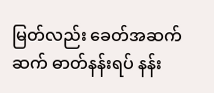မြတ်လည်း ခေတ်အဆက်ဆက် ဓာတ်နန်းရပ် နန်း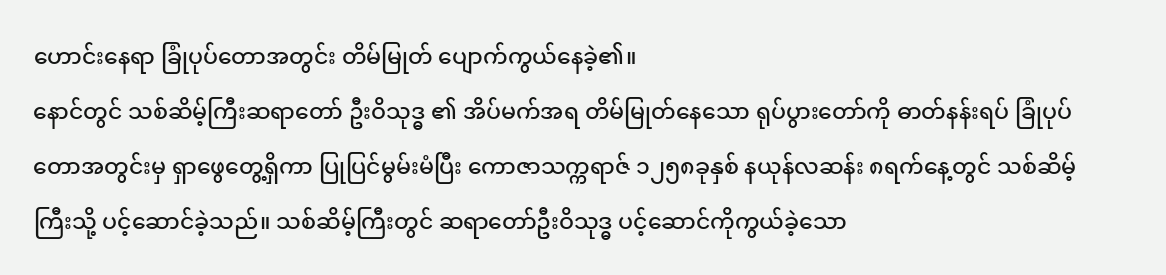ဟောင်းနေရာ ခြုံပုပ်တောအတွင်း တိမ်မြုတ် ပျောက်ကွယ်နေခဲ့၏။
နောင်တွင် သစ်ဆိမ့်ကြီးဆရာတော် ဦးဝိသုဒ္ဓ ၏ အိပ်မက်အရ တိမ်မြုတ်နေသော ရုပ်ပွားတော်ကို ဓာတ်နန်းရပ် ခြုံပုပ်တောအတွင်းမှ ရှာဖွေတွေ့ရှိကာ ပြုပြင်မွမ်းမံပြီး ကောဇာသက္ကရာဇ် ၁၂၅၈ခုနှစ် နယုန်လဆန်း ၈ရက်နေ့တွင် သစ်ဆိမ့်ကြီးသို့ ပင့်ဆောင်ခဲ့သည်။ သစ်ဆိမ့်ကြီးတွင် ဆရာတော်ဦးဝိသုဒ္ဓ ပင့်ဆောင်ကိုကွယ်ခဲ့သော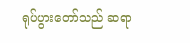ရုပ်ပွားတော်သည် ဆရာ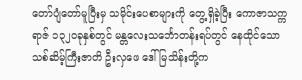တော်ပျံတော်မူပြီးမှ သမိုင်းပေစာများကို တွေ့ရှိခဲ့ပြီး ကောဇာသက္ကရာဇ် ၁၃၂၀ခုနှစ်တွင် မန္တလေးသင်္ဘောတန်းရပ်တွင် နေထိုင်သော သစ်ဆိမ့်ကြီးဇာတိ ဦးလှဖေ ဒေါ်မြသိန်းတို့က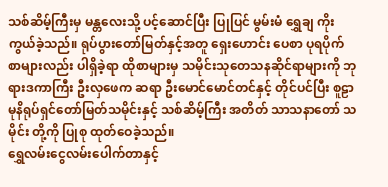သစ်ဆိမ့်ကြီးမှ မန္တလေးသို့ ပင့်ဆောင်ပြီး ပြုပြင် မွမ်းမံ ရွှေချ ကိုးကွယ်ခဲ့သည်။ ရုပ်ပွားတော်မြတ်နှင့်အတူ ရှေးဟောင်း ပေစာ ပုရပိုက်စာများလည်း ပါရှိခဲ့ရာ ထိုစာများမှ သမိုင်းသုတေသနဆိုင်ရာများကို ဘုရားဒကာကြီး ဦးလှဖေက ဆရာ ဦးမောင်မောင်တင်နှင့် တိုင်ပင်ပြီး စူဠာမုနိရုပ်ရှင်တော်မြတ်သမိုင်းနှင့် သစ်ဆိမ့်ကြီး အတိတ် သာသနာတော် သမိုင်း တို့ကို ပြုစု ထုတ်ဝေခဲ့သည်။
ရွှေလမ်းငွေလမ်းပေါက်တာနှင့်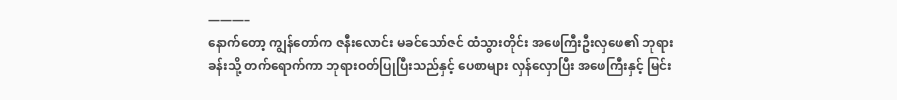———–
နောက်တော့ ကျွန်တော်က ဇနီးလောင်း မခင်သော်ဇင် ထံသွားတိုင်း အဖေကြီးဦးလှဖေ၏ ဘုရားခန်းသို့ တက်ရောက်ကာ ဘုရားဝတ်ပြုပြီးသည်နှင့် ပေစာများ လှန်လှောပြီး အဖေကြီးနှင့် မြင်း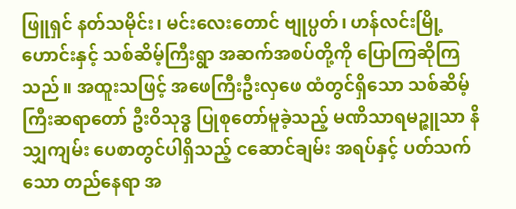ဖြူရှင် နတ်သမိုင်း၊ မင်းလေးတောင် ဗျုပ္ပတ်၊ ဟန်လင်းမြို့ဟောင်းနှင့် သစ်ဆိမ့်ကြီးရွာ အဆက်အစပ်တို့ကို ပြောကြဆိုကြသည်။ အထူးသဖြင့် အဖေကြီးဦးလှဖေ ထံတွင်ရှိသော သစ်ဆိမ့်ကြီးဆရာတော် ဦးဝိသုဒ္ဓ ပြုစုတော်မူခဲ့သည့် မဏိသာရမဉ္ဇူသာ နိသျှကျမ်း ပေစာတွင်ပါရှိသည့် ငဆောင်ချမ်း အရပ်နှင့် ပတ်သက်သော တည်နေရာ အ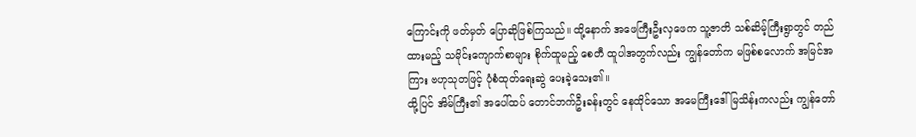ကြောင်းကို ဖတ်မှတ် ပြောဆိုဖြစ်ကြသည်။ ထို့နောက် အဖေကြီးဦးလှဖေက သူ့ဇာတိ သစ်ဆိမ့်ကြီးရွာတွင် တည်ထားမည့် သမိုင်းကျောက်စာများ စိုက်ထူမည့် စေတီ ထူပါအတွက်လည်း ကျွန်တော်က မဖြစ်စလောက် အမြင်အကြား ဗဟုသုတဖြင့် ပုံစံထုတ်ရေးဆွဲ ပေးခဲ့သေး၏။
ထို့ပြင် အိမ်ကြီး၏ အပေါ်ထပ် တောင်ဘက်ဦးခန်းတွင် နေထိုင်သော အမေကြီးဒေါ်မြသိန်းကလည်း ကျွန်တော်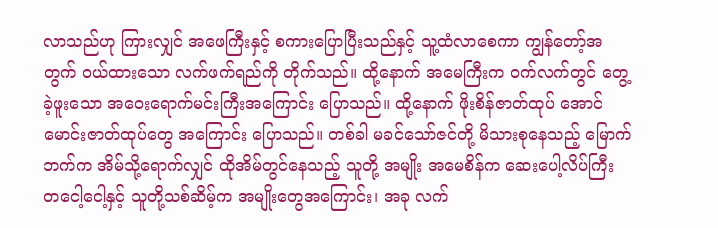လာသည်ဟု ကြားလျှင် အဖေကြီးနှင့် စကားပြောပြီးသည်နှင့် သူ့ထံလာစေကာ ကျွန်တော့်အတွက် ဝယ်ထားသော လက်ဖက်ရည်ကို တိုက်သည်။ ထို့နောက် အမေကြီးက ဝက်လက်တွင် တွေ့ခဲ့ဖူးသော အဝေးရောက်မင်းကြီးအကြောင်း ပြောသည်။ ထို့နောက် ဖိုးစိန်ဇာတ်ထုပ် အောင်မောင်းဇာတ်ထုပ်တွေ အကြောင်း ပြောသည်။ တစ်ခါ မခင်သော်ဇင်တို့ မိသားစုနေသည့် မြောက်ဘက်က အိမ်သို့ရောက်လျှင် ထိုအိမ်တွင်နေသည့် သူတို့ အမျိုး အမေစိန်က ဆေးပေါ့လိပ်ကြီး တငေါ့ငေါ့နှင့် သူတို့သစ်ဆိမ့်က အမျိုးတွေအကြောင်း၊ အခု လက်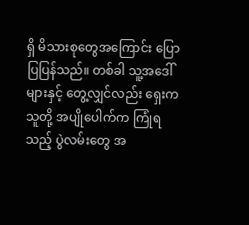ရှိ မိသားစုတွေအကြောင်း ပြောပြပြန်သည်။ တစ်ခါ သူ့အဒေါ်များနှင့် တွေ့လျှင်လည်း ရှေးက သူတို့ အပျိုပေါက်က ကြုံရသည့် ပွဲလမ်းတွေ အ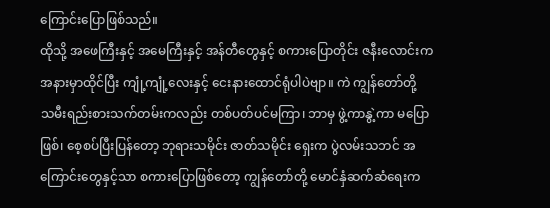ကြောင်းပြောဖြစ်သည်။
ထိုသို့ အဖေကြီးနှင့် အမေကြီးနှင့် အန်တီတွေနှင့် စကားပြောတိုင်း ဇနီးလောင်းက အနားမှာထိုင်ပြီး ကျုံ့ကျုံ့လေးနှင့် ငေးနားထောင်ရုံပါပဲဗျာ။ ကဲ ကျွန်တော်တို့ သမီးရည်းစားသက်တမ်းကလည်း တစ်ပတ်ပင်မကြာ၊ ဘာမှ ဖွဲ့ကာနွဲ့ကာ မပြောဖြစ်၊ စေ့စပ်ပြီးပြန်တော့ ဘုရားသမိုင်း ဇာတ်သမိုင်း ရှေးက ပွဲလမ်းသဘင် အကြောင်းတွေနှင့်သာ စကားပြောဖြစ်တော့ ကျွန်တော်တို့ မောင်နှံဆက်ဆံရေးက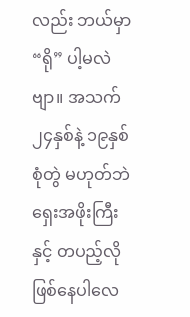လည်း ဘယ်မှာ “ရို” ပါ့မလဲဗျာ။ အသက် ၂၄နှစ်နဲ့ ၁၉နှစ် စုံတွဲ မဟုတ်ဘဲ ရှေးအဖိုးကြီးနှင့် တပည့်လို ဖြစ်နေပါလေ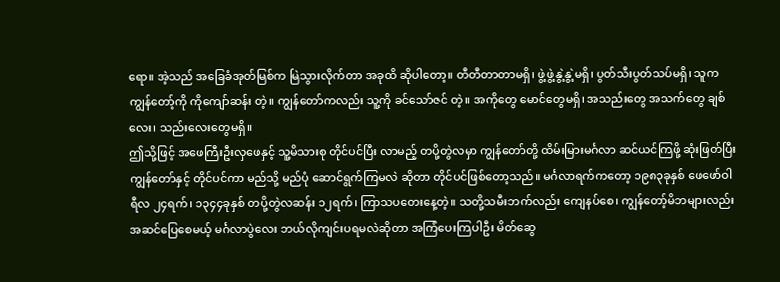ရော။ အဲ့သည် အခြေခံအုတ်မြစ်က မြဲသွားလိုက်တာ အခုထိ ဆိုပါတော့။ တီတီတာတာမရှိ၊ ဖွဲ့ဖွဲ့နွဲ့နွဲ့မရှိ၊ ပွတ်သီးပွတ်သပ်မရှိ၊ သူက ကျွန်တော့်ကို ကိုကျော်ဆန်း တဲ့။ ကျွန်တော်ကလည်း သူ့ကို ခင်သော်ဇင် တဲ့။ အကိုတွေ မောင်တွေမရှိ၊ အသည်းတွေ အသက်တွေ ချစ်လေး၊ သည်းလေးတွေမရှိ။
ဤသို့ဖြင့် အဖေကြီးဦးလှဖေနှင့် သူ့မိသားစု တိုင်ပင်ပြီး လာမည့် တပို့တွဲလမှာ ကျွန်တော်တို့ ထိမ်းမြားမင်္ဂလာ ဆင်ယင်ကြဖို့ ဆုံးဖြတ်ပြီး ကျွန်တော်နှင့် တိုင်ပင်ကာ မည်သို့ မည်ပုံ ဆောင်ရွက်ကြမလဲ ဆိုတာ တိုင်ပင်ဖြစ်တော့သည်။ မင်္ဂလာရက်ကတော့ ၁၉၈၃ခုနှစ် ဖေဖော်ဝါရီလ ၂၄ရက်၊ ၁၃၄၄ခုနှစ် တပို့တွဲလဆန်း ၁၂ရက်၊ ကြာသပတေးနေ့တဲ့။ သတို့သမီးဘက်လည်း ကျေနပ်စေ၊ ကျွန်တော့်မိဘများလည်း အဆင်ပြေစေမယ့် မင်္ဂလာပွဲလေး ဘယ်လိုကျင်းပရမလဲဆိုတာ အကြံပေးကြပါဦး မိတ်ဆွေ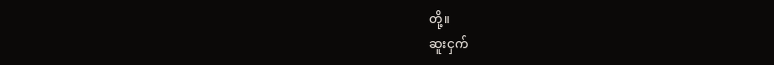တို့။
ဆူးငှက်